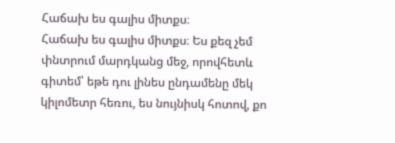Հաճախ ես գալիս միտքս։
Հաճախ ես գալիս միտքս։ Ես քեզ չեմ փնտրում մարդկանց մեջ, որովհետև գիտեմ՝ եթե դու լինես ընդամենը մեկ կիլոմետր հեռու, ես նույնիսկ հոտով, քո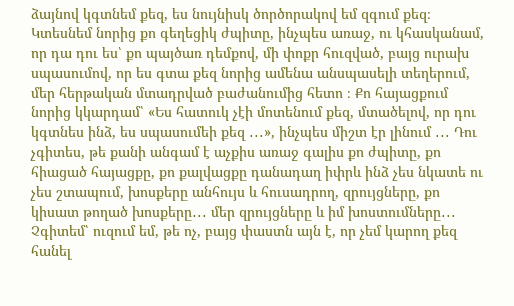ձայնով կգտնեմ քեզ, ես նույնիսկ ծործորակով եմ զգում քեզ։ Կտեսնեմ նորից քո գեղեցիկ ժպիտը, ինչպես առաջ, ու կհասկանամ, որ դա դու ես՝ քո պայծառ դեմքով, մի փոքր հուզված, բայց ուրախ սպասումով, որ ես գտա քեզ նորից ամենա անսպասելի տեղերում, մեր հերթական մտադրված բաժանումից հետո ։ Քո հայացքում նորից կկարդամ՝ «Ես հատուկ չէի մոտենում քեզ, մտածելով, որ դու կգտնես ինձ, ես սպասումեի քեզ ․․․», ինչպես միշտ էր լինում ․․․ Դու չգիտես, թե քանի անգամ է աչքիս առաջ գալիս քո ժպիտը, քո հիացած հայացքը, քո քալվացքը դանադաղ իփրև ինձ չես նկատե ու չես շտապում, խոսքերը անհույս և հուսադրող, զրույցները, քո կիսատ թողած խոսքերը․․․ մեր զրույցները և իմ խոստումները․․․ Չգիտեմ՝ ուզում եմ, թե ոչ, բայց փաստն այն է, որ չեմ կարող քեզ հանել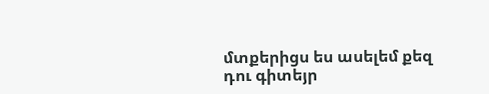մտքերիցս ես ասելեմ քեզ դու գիտեյր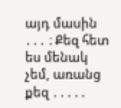այդ մասին ․․․ ։ Քեզ հետ ես մենակ չեմ, առանց քեզ ․․․․․